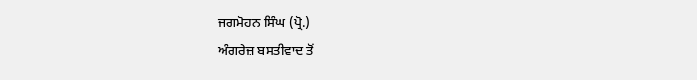ਜਗਮੋਹਨ ਸਿੰਘ (ਪ੍ਰੋ.)
ਅੰਗਰੇਜ਼ ਬਸਤੀਵਾਦ ਤੋਂ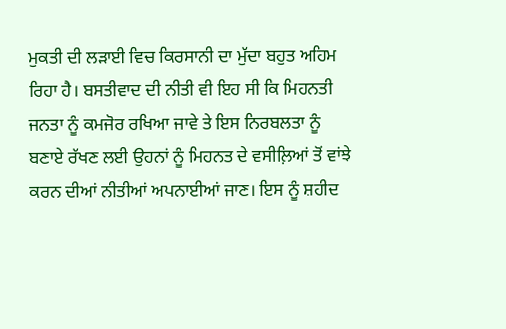ਮੁਕਤੀ ਦੀ ਲੜਾਈ ਵਿਚ ਕਿਰਸਾਨੀ ਦਾ ਮੁੱਦਾ ਬਹੁਤ ਅਹਿਮ ਰਿਹਾ ਹੈ। ਬਸਤੀਵਾਦ ਦੀ ਨੀਤੀ ਵੀ ਇਹ ਸੀ ਕਿ ਮਿਹਨਤੀ ਜਨਤਾ ਨੂੰ ਕਮਜੋਰ ਰਖਿਆ ਜਾਵੇ ਤੇ ਇਸ ਨਿਰਬਲਤਾ ਨੂੰ ਬਣਾਏ ਰੱਖਣ ਲਈ ਉਹਨਾਂ ਨੂੰ ਮਿਹਨਤ ਦੇ ਵਸੀਲ਼ਿਆਂ ਤੋਂ ਵਾਂਝੇ ਕਰਨ ਦੀਆਂ ਨੀਤੀਆਂ ਅਪਨਾਈਆਂ ਜਾਣ। ਇਸ ਨੂੰ ਸ਼ਹੀਦ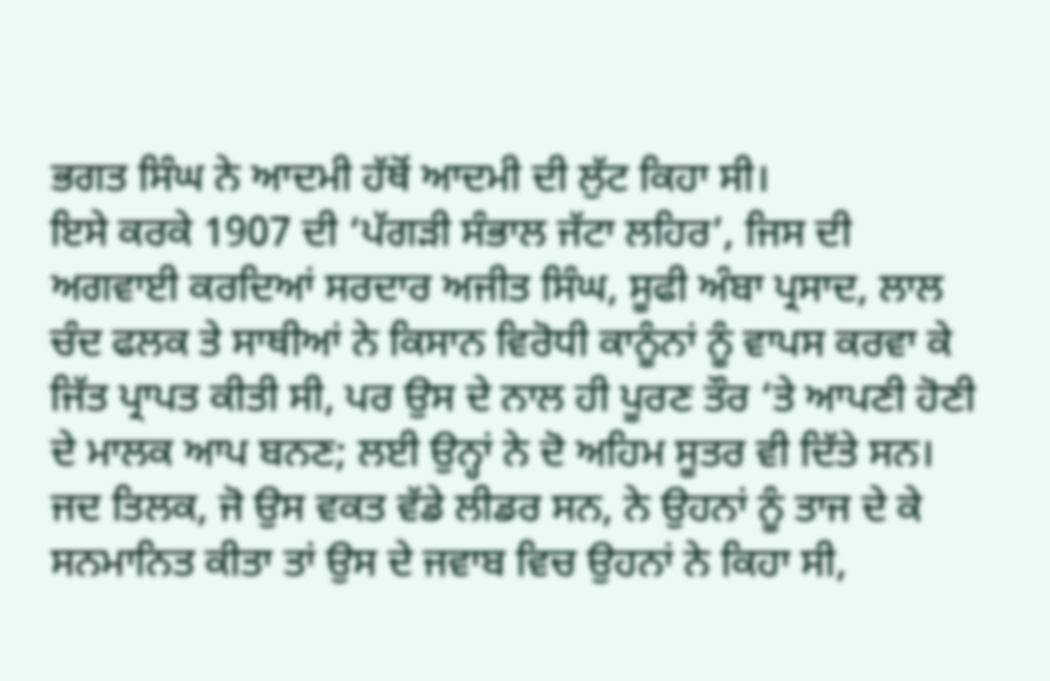ਭਗਤ ਸਿੰਘ ਨੇ ਆਦਮੀ ਹੱਥੋਂ ਆਦਮੀ ਦੀ ਲੁੱਟ ਕਿਹਾ ਸੀ।
ਇਸੇ ਕਰਕੇ 1907 ਦੀ ‘ਪੱਗੜੀ ਸੰਭਾਲ ਜੱਟਾ ਲਹਿਰ’, ਜਿਸ ਦੀ ਅਗਵਾਈ ਕਰਦਿਆਂ ਸਰਦਾਰ ਅਜੀਤ ਸਿੰਘ, ਸੂਫੀ ਅੰਬਾ ਪ੍ਰਸਾਦ, ਲਾਲ ਚੰਦ ਫਲਕ ਤੇ ਸਾਥੀਆਂ ਨੇ ਕਿਸਾਨ ਵਿਰੋਧੀ ਕਾਨੂੰਨਾਂ ਨੂੰ ਵਾਪਸ ਕਰਵਾ ਕੇ ਜਿੱਤ ਪ੍ਰਾਪਤ ਕੀਤੀ ਸੀ, ਪਰ ਉਸ ਦੇ ਨਾਲ ਹੀ ਪੂਰਣ ਤੌਰ ‘ਤੇ ਆਪਣੀ ਹੋਣੀ ਦੇ ਮਾਲਕ ਆਪ ਬਨਣ; ਲਈ ਉਨ੍ਹਾਂ ਨੇ ਦੋ ਅਹਿਮ ਸੂਤਰ ਵੀ ਦਿੱਤੇ ਸਨ। ਜਦ ਤਿਲਕ, ਜੋ ਉਸ ਵਕਤ ਵੱਡੇ ਲੀਡਰ ਸਨ, ਨੇ ਉਹਨਾਂ ਨੂੰ ਤਾਜ ਦੇ ਕੇ ਸਨਮਾਨਿਤ ਕੀਤਾ ਤਾਂ ਉਸ ਦੇ ਜਵਾਬ ਵਿਚ ਉਹਨਾਂ ਨੇ ਕਿਹਾ ਸੀ,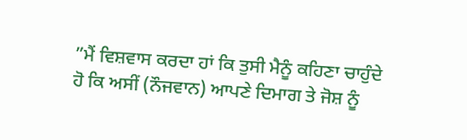”ਮੈਂ ਵਿਸ਼ਵਾਸ ਕਰਦਾ ਹਾਂ ਕਿ ਤੁਸੀ ਮੈਨੂੰ ਕਹਿਣਾ ਚਾਹੁੰਦੇ ਹੋ ਕਿ ਅਸੀਂ (ਨੌਜਵਾਨ) ਆਪਣੇ ਦਿਮਾਗ ਤੇ ਜੋਸ਼ ਨੂੰ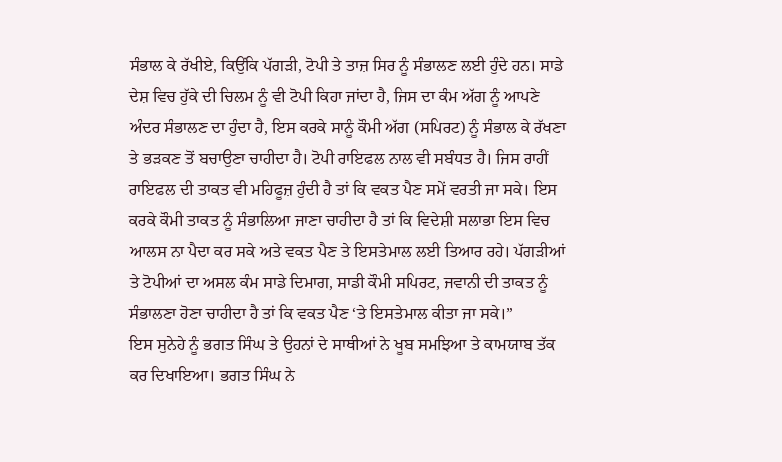ਸੰਭਾਲ ਕੇ ਰੱਖੀਏ, ਕਿਉਂਕਿ ਪੱਗੜੀ, ਟੋਪੀ ਤੇ ਤਾਜ਼ ਸਿਰ ਨੂੰ ਸੰਭਾਲਣ ਲਈ ਹੁੰਦੇ ਹਨ। ਸਾਡੇ ਦੇਸ਼ ਵਿਚ ਹੁੱਕੇ ਦੀ ਚਿਲਮ ਨੂੰ ਵੀ ਟੋਪੀ ਕਿਹਾ ਜਾਂਦਾ ਹੈ, ਜਿਸ ਦਾ ਕੰਮ ਅੱਗ ਨੂੰ ਆਪਣੇ ਅੰਦਰ ਸੰਭਾਲਣ ਦਾ ਹੁੰਦਾ ਹੈ, ਇਸ ਕਰਕੇ ਸਾਨੂੰ ਕੌਮੀ ਅੱਗ (ਸਪਿਰਟ) ਨੂੰ ਸੰਭਾਲ ਕੇ ਰੱਖਣਾ ਤੇ ਭੜਕਣ ਤੋਂ ਬਚਾਉਣਾ ਚਾਹੀਦਾ ਹੈ। ਟੋਪੀ ਰਾਇਫਲ ਨਾਲ ਵੀ ਸਬੰਧਤ ਹੈ। ਜਿਸ ਰਾਹੀਂ ਰਾਇਫਲ ਦੀ ਤਾਕਤ ਵੀ ਮਹਿਫੂਜ਼ ਹੁੰਦੀ ਹੈ ਤਾਂ ਕਿ ਵਕਤ ਪੈਣ ਸਮੇਂ ਵਰਤੀ ਜਾ ਸਕੇ। ਇਸ ਕਰਕੇ ਕੌਮੀ ਤਾਕਤ ਨੂੰ ਸੰਭਾਲਿਆ ਜਾਣਾ ਚਾਹੀਦਾ ਹੈ ਤਾਂ ਕਿ ਵਿਦੇਸ਼ੀ ਸਲਾਭਾ ਇਸ ਵਿਚ ਆਲਸ ਨਾ ਪੈਦਾ ਕਰ ਸਕੇ ਅਤੇ ਵਕਤ ਪੈਣ ਤੇ ਇਸਤੇਮਾਲ ਲਈ ਤਿਆਰ ਰਹੇ। ਪੱਗੜੀਆਂ ਤੇ ਟੋਪੀਆਂ ਦਾ ਅਸਲ ਕੰਮ ਸਾਡੇ ਦਿਮਾਗ, ਸਾਡੀ ਕੌਮੀ ਸਪਿਰਟ, ਜਵਾਨੀ ਦੀ ਤਾਕਤ ਨੂੰ ਸੰਭਾਲਣਾ ਹੋਣਾ ਚਾਹੀਦਾ ਹੈ ਤਾਂ ਕਿ ਵਕਤ ਪੈਣ ‘ਤੇ ਇਸਤੇਮਾਲ ਕੀਤਾ ਜਾ ਸਕੇ।”
ਇਸ ਸੁਨੇਹੇ ਨੂੰ ਭਗਤ ਸਿੰਘ ਤੇ ਉਹਨਾਂ ਦੇ ਸਾਥੀਆਂ ਨੇ ਖੂਬ ਸਮਝਿਆ ਤੇ ਕਾਮਯਾਬ ਤੱਕ ਕਰ ਦਿਖਾਇਆ। ਭਗਤ ਸਿੰਘ ਨੇ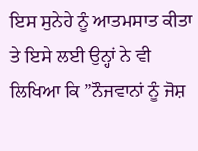ਇਸ ਸੁਨੇਹੇ ਨੂੰ ਆਤਮਸਾਤ ਕੀਤਾ ਤੇ ਇਸੇ ਲਈ ਉਨ੍ਹਾਂ ਨੇ ਵੀ ਲਿਖਿਆ ਕਿ ”ਨੌਜਵਾਨਾਂ ਨੂੰ ਜੋਸ਼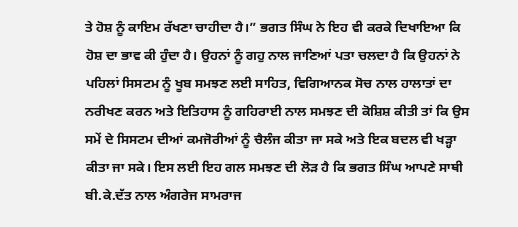ਤੇ ਹੋਸ਼ ਨੂੰ ਕਾਇਮ ਰੱਖਣਾ ਚਾਹੀਦਾ ਹੈ।” ਭਗਤ ਸਿੰਘ ਨੇ ਇਹ ਵੀ ਕਰਕੇ ਦਿਖਾਇਆ ਕਿ ਹੋਸ਼ ਦਾ ਭਾਵ ਕੀ ਹੁੰਦਾ ਹੈ। ਉਹਨਾਂ ਨੂੰ ਗਹੁ ਨਾਲ ਜਾਣਿਆਂ ਪਤਾ ਚਲਦਾ ਹੈ ਕਿ ਉਹਨਾਂ ਨੇ ਪਹਿਲਾਂ ਸਿਸਟਮ ਨੂੰ ਖੂਬ ਸਮਝਣ ਲਈ ਸਾਹਿਤ, ਵਿਗਿਆਨਕ ਸੋਚ ਨਾਲ ਹਾਲਾਤਾਂ ਦਾ ਨਰੀਖਣ ਕਰਨ ਅਤੇ ਇਤਿਹਾਸ ਨੂੰ ਗਹਿਰਾਈ ਨਾਲ ਸਮਝਣ ਦੀ ਕੋਸ਼ਿਸ਼ ਕੀਤੀ ਤਾਂ ਕਿ ਉਸ ਸਮੇਂ ਦੇ ਸਿਸਟਮ ਦੀਆਂ ਕਮਜੋਰੀਆਂ ਨੂੰ ਚੈਲੰਜ ਕੀਤਾ ਜਾ ਸਕੇ ਅਤੇ ਇਕ ਬਦਲ ਵੀ ਖੜ੍ਹਾ ਕੀਤਾ ਜਾ ਸਕੇ। ਇਸ ਲਈ ਇਹ ਗਲ ਸਮਝਣ ਦੀ ਲੋੜ ਹੈ ਕਿ ਭਗਤ ਸਿੰਘ ਆਪਣੇ ਸਾਥੀ ਬੀ.ਕੇ.ਦੱਤ ਨਾਲ ਅੰਗਰੇਜ ਸਾਮਰਾਜ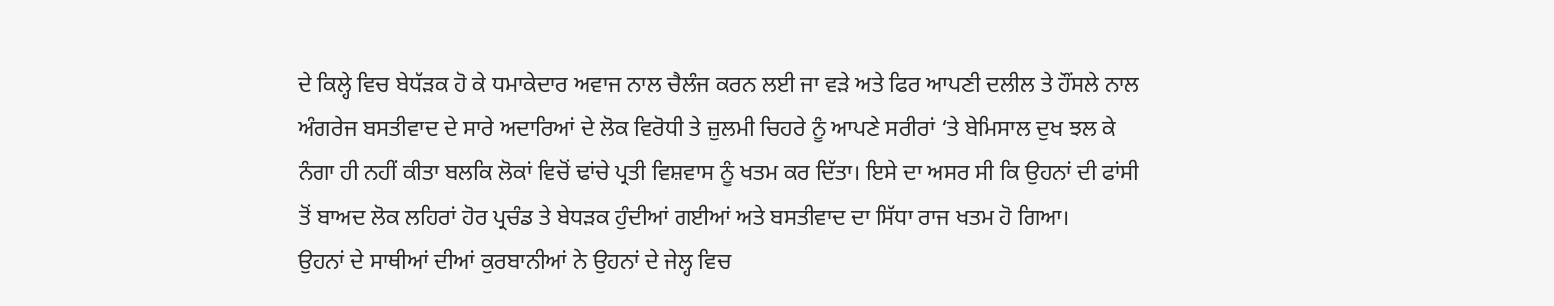ਦੇ ਕਿਲ੍ਹੇ ਵਿਚ ਬੇਧੱੜਕ ਹੋ ਕੇ ਧਮਾਕੇਦਾਰ ਅਵਾਜ ਨਾਲ ਚੈਲੰਜ ਕਰਨ ਲਈ ਜਾ ਵੜੇ ਅਤੇ ਫਿਰ ਆਪਣੀ ਦਲੀਲ ਤੇ ਹੌਂਸਲੇ ਨਾਲ ਅੰਗਰੇਜ ਬਸਤੀਵਾਦ ਦੇ ਸਾਰੇ ਅਦਾਰਿਆਂ ਦੇ ਲੋਕ ਵਿਰੋਧੀ ਤੇ ਜ਼ੁਲਮੀ ਚਿਹਰੇ ਨੂੰ ਆਪਣੇ ਸਰੀਰਾਂ ‘ਤੇ ਬੇਮਿਸਾਲ ਦੁਖ ਝਲ ਕੇ ਨੰਗਾ ਹੀ ਨਹੀਂ ਕੀਤਾ ਬਲਕਿ ਲੋਕਾਂ ਵਿਚੋਂ ਢਾਂਚੇ ਪ੍ਰਤੀ ਵਿਸ਼ਵਾਸ ਨੂੰ ਖਤਮ ਕਰ ਦਿੱਤਾ। ਇਸੇ ਦਾ ਅਸਰ ਸੀ ਕਿ ਉਹਨਾਂ ਦੀ ਫਾਂਸੀ ਤੋਂ ਬਾਅਦ ਲੋਕ ਲਹਿਰਾਂ ਹੋਰ ਪ੍ਰਚੰਡ ਤੇ ਬੇਧੜਕ ਹੁੰਦੀਆਂ ਗਈਆਂ ਅਤੇ ਬਸਤੀਵਾਦ ਦਾ ਸਿੱਧਾ ਰਾਜ ਖਤਮ ਹੋ ਗਿਆ।
ਉਹਨਾਂ ਦੇ ਸਾਥੀਆਂ ਦੀਆਂ ਕੁਰਬਾਨੀਆਂ ਨੇ ਉਹਨਾਂ ਦੇ ਜੇਲ੍ਹ ਵਿਚ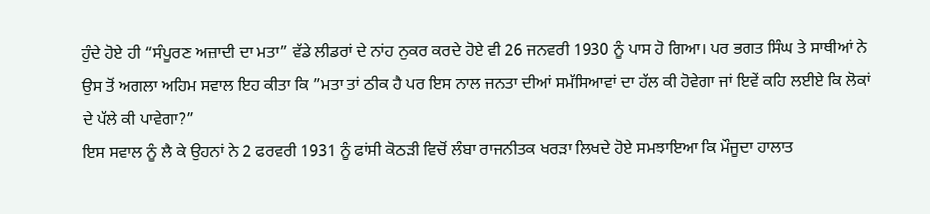ਹੁੰਦੇ ਹੋਏ ਹੀ “ਸੰਪੂਰਣ ਅਜ਼ਾਦੀ ਦਾ ਮਤਾ” ਵੱਡੇ ਲੀਡਰਾਂ ਦੇ ਨਾਂਹ ਨੁਕਰ ਕਰਦੇ ਹੋਏ ਵੀ 26 ਜਨਵਰੀ 1930 ਨੂੰ ਪਾਸ ਹੋ ਗਿਆ। ਪਰ ਭਗਤ ਸਿੰਘ ਤੇ ਸਾਥੀਆਂ ਨੇ ਉਸ ਤੋਂ ਅਗਲਾ ਅਹਿਮ ਸਵਾਲ ਇਹ ਕੀਤਾ ਕਿ ”ਮਤਾ ਤਾਂ ਠੀਕ ਹੈ ਪਰ ਇਸ ਨਾਲ ਜਨਤਾ ਦੀਆਂ ਸਮੱਸਿਆਵਾਂ ਦਾ ਹੱਲ ਕੀ ਹੋਵੇਗਾ ਜਾਂ ਇਵੇਂ ਕਹਿ ਲਈਏ ਕਿ ਲੋਕਾਂ ਦੇ ਪੱਲੇ ਕੀ ਪਾਵੇਗਾ?”
ਇਸ ਸਵਾਲ ਨੂੰ ਲੈ ਕੇ ਉਹਨਾਂ ਨੇ 2 ਫਰਵਰੀ 1931 ਨੂੰ ਫਾਂਸੀ ਕੋਠੜੀ ਵਿਚੋਂ ਲੰਬਾ ਰਾਜਨੀਤਕ ਖਰੜਾ ਲਿਖਦੇ ਹੋਏ ਸਮਝਾਇਆ ਕਿ ਮੌਜੂਦਾ ਹਾਲਾਤ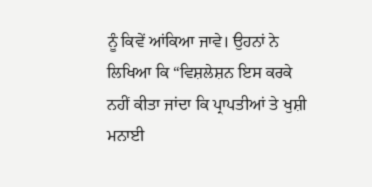ਨੂੰ ਕਿਵੇਂ ਆਂਕਿਆ ਜਾਵੇ। ਉਹਨਾਂ ਨੇ ਲਿਖਿਆ ਕਿ “ਵਿਸ਼ਲੇਸ਼ਨ ਇਸ ਕਰਕੇ ਨਹੀਂ ਕੀਤਾ ਜਾਂਦਾ ਕਿ ਪ੍ਰਾਪਤੀਆਂ ਤੇ ਖੁਸ਼ੀ ਮਨਾਈ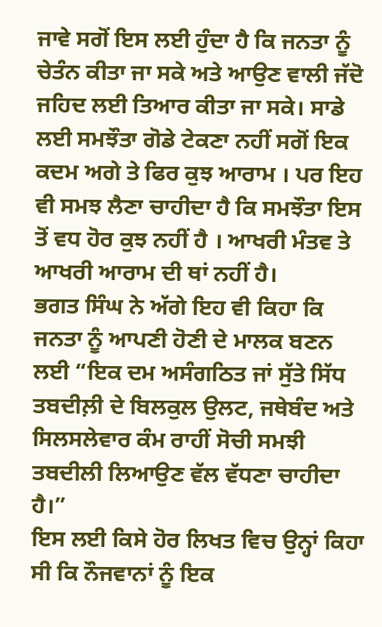ਜਾਵੇ ਸਗੋਂ ਇਸ ਲਈ ਹੁੰਦਾ ਹੈ ਕਿ ਜਨਤਾ ਨੂੰ ਚੇਤੰਨ ਕੀਤਾ ਜਾ ਸਕੇ ਅਤੇ ਆਉਣ ਵਾਲੀ ਜੱਦੋ ਜਹਿਦ ਲਈ ਤਿਆਰ ਕੀਤਾ ਜਾ ਸਕੇ। ਸਾਡੇ ਲਈ ਸਮਝੌਤਾ ਗੋਡੇ ਟੇਕਣਾ ਨਹੀਂ ਸਗੋਂ ਇਕ ਕਦਮ ਅਗੇ ਤੇ ਫਿਰ ਕੁਝ ਆਰਾਮ । ਪਰ ਇਹ ਵੀ ਸਮਝ ਲੈਣਾ ਚਾਹੀਦਾ ਹੈ ਕਿ ਸਮਝੌਤਾ ਇਸ ਤੋਂ ਵਧ ਹੋਰ ਕੁਝ ਨਹੀਂ ਹੈ । ਆਖਰੀ ਮੰਤਵ ਤੇ ਆਖਰੀ ਆਰਾਮ ਦੀ ਥਾਂ ਨਹੀਂ ਹੈ।
ਭਗਤ ਸਿੰਘ ਨੇ ਅੱਗੇ ਇਹ ਵੀ ਕਿਹਾ ਕਿ ਜਨਤਾ ਨੂੰ ਆਪਣੀ ਹੋਣੀ ਦੇ ਮਾਲਕ ਬਣਨ ਲਈ “ਇਕ ਦਮ ਅਸੰਗਠਿਤ ਜਾਂ ਸੁੱਤੇ ਸਿੱਧ ਤਬਦੀਲ਼ੀ ਦੇ ਬਿਲਕੁਲ ਉਲਟ, ਜਥੇਬੰਦ ਅਤੇ ਸਿਲਸਲੇਵਾਰ ਕੰਮ ਰਾਹੀਂ ਸੋਚੀ ਸਮਝੀ ਤਬਦੀਲੀ ਲਿਆਉਣ ਵੱਲ ਵੱਧਣਾ ਚਾਹੀਦਾ ਹੈ।”
ਇਸ ਲਈ ਕਿਸੇ ਹੋਰ ਲਿਖਤ ਵਿਚ ਉਨ੍ਹਾਂ ਕਿਹਾ ਸੀ ਕਿ ਨੌਜਵਾਨਾਂ ਨੂੰ ਇਕ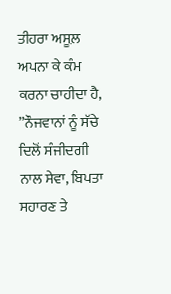ਤੀਹਰਾ ਅਸੂਲ਼ ਅਪਨਾ ਕੇ ਕੰਮ ਕਰਨਾ ਚਾਹੀਦਾ ਹੈ, ”ਨੌਜਵਾਨਾਂ ਨੂੰ ਸੱਚੇ ਦਿਲੋਂ ਸੰਜੀਦਗੀ ਨਾਲ ਸੇਵਾ, ਬਿਪਤਾ ਸਹਾਰਣ ਤੇ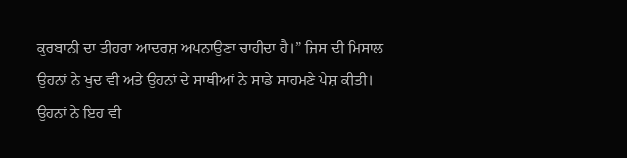ਕੁਰਬਾਨੀ ਦਾ ਤੀਹਰਾ ਆਦਰਸ਼ ਅਪਨਾਉਣਾ ਚਾਹੀਦਾ ਹੈ।” ਜਿਸ ਦੀ ਮਿਸਾਲ ਉਹਨਾਂ ਨੇ ਖੁਦ ਵੀ ਅਤੇ ਉਹਨਾਂ ਦੇ ਸਾਥੀਆਂ ਨੇ ਸਾਡੇ ਸਾਹਮਣੇ ਪੇਸ਼ ਕੀਤੀ।
ਉਹਨਾਂ ਨੇ ਇਹ ਵੀ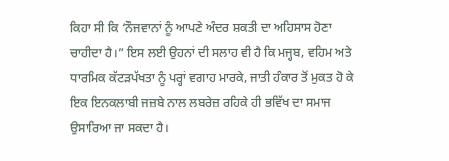ਕਿਹਾ ਸੀ ਕਿ ‘ਨੌਜਵਾਨਾਂ ਨੂੰ ਆਪਣੇ ਅੰਦਰ ਸ਼ਕਤੀ ਦਾ ਅਹਿਸਾਸ ਹੋਣਾ ਚਾਹੀਦਾ ਹੈ।” ਇਸ ਲਈ ਉਹਨਾਂ ਦੀ ਸਲਾਹ ਵੀ ਹੈ ਕਿ ਮਜ੍ਹਬ, ਵਹਿਮ ਅਤੇ ਧਾਰਮਿਕ ਕੱਟੜਪੱਖਤਾ ਨੂੰ ਪਰ੍ਹਾਂ ਵਗਾਹ ਮਾਰਕੇ, ਜਾਤੀ ਹੰਕਾਰ ਤੋਂ ਮੁਕਤ ਹੋ ਕੇ ਇਕ ਇਨਕਲਾਬੀ ਜਜ਼ਬੇ ਨਾਲ ਲਬਰੇਜ਼ ਰਹਿਕੇ ਹੀ ਭਵਿੱਖ ਦਾ ਸਮਾਜ ਉਸਾਰਿਆ ਜਾ ਸਕਦਾ ਹੈ।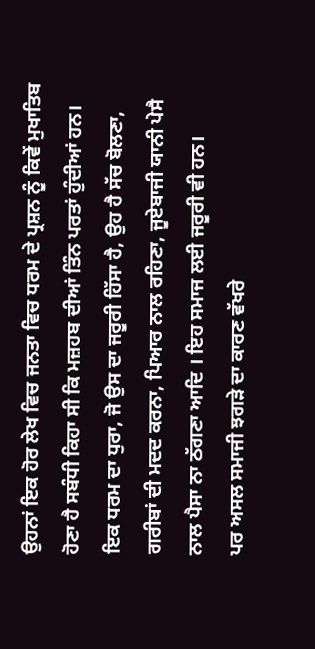ਉਹਨਾਂ ਇਕ ਹੋਰ ਲੇਖ ਵਿਚ ਜਨਤਾ ਵਿਚ ਧਰਮ ਦੇ ਪ੍ਰਸ਼ਨ ਨੂੰ ਕਿਵੇਂ ਮੁਖਾਤਿਬ ਹੋਣਾ ਹੈ ਸਬੰਧੀ ਕਿਹਾ ਸੀ ਕਿ ਮਜ਼ਹਬ ਦੀਆਂ ਤਿੰਨ ਪਰਤਾਂ ਹੁੰਦੀਆਂ ਹਨ। ਇਕ ਧਰਮ ਦਾ ਧੁਰਾ, ਜੋ ਉਸ ਦਾ ਜਰੂਰੀ ਹਿੱਸਾ ਹੈ, ਉਹ ਹੈ ਸੱਚ ਬੋਲਣਾ, ਗਰੀਬਾਂ ਦੀ ਮਦਦ ਕਰਨਾ, ਪਿਆਰ ਨਾਲ ਰਹਿਣਾ, ਜੂਏਬਾਜੀ ਯਾਨੀ ਪੇਸੈ ਨਾਲ ਪੈਸਾ ਨਾ ਠੱਗਣਾ ਆਦਿ । ਇਹ ਸਮਾਜ ਲਈ ਜਰੂਰੀ ਵੀ ਹਨ।
ਪਰ ਅਸਲ ਸਮਾਜੀ ਝਗੜੇ ਦਾ ਕਾਰਣ ਵੱਖਰੇ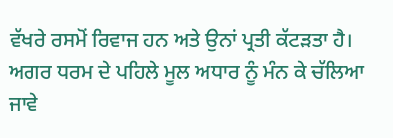ਵੱਖਰੇ ਰਸਮੋਂ ਰਿਵਾਜ ਹਨ ਅਤੇ ਉਨਾਂ ਪ੍ਰਤੀ ਕੱਟੜਤਾ ਹੈ। ਅਗਰ ਧਰਮ ਦੇ ਪਹਿਲੇ ਮੂਲ ਅਧਾਰ ਨੂੰ ਮੰਨ ਕੇ ਚੱਲਿਆ ਜਾਵੇ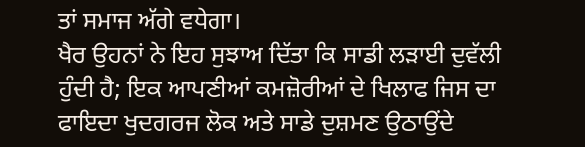ਤਾਂ ਸਮਾਜ ਅੱਗੇ ਵਧੇਗਾ।
ਖੈਰ ਉਹਨਾਂ ਨੇ ਇਹ ਸੁਝਾਅ ਦਿੱਤਾ ਕਿ ਸਾਡੀ ਲੜਾਈ ਦੁਵੱਲੀ ਹੁੰਦੀ ਹੈ; ਇਕ ਆਪਣੀਆਂ ਕਮਜ਼ੋਰੀਆਂ ਦੇ ਖਿਲਾਫ ਜਿਸ ਦਾ ਫਾਇਦਾ ਖੁਦਗਰਜ ਲੋਕ ਅਤੇ ਸਾਡੇ ਦੁਸ਼ਮਣ ਉਠਾਉਂਦੇ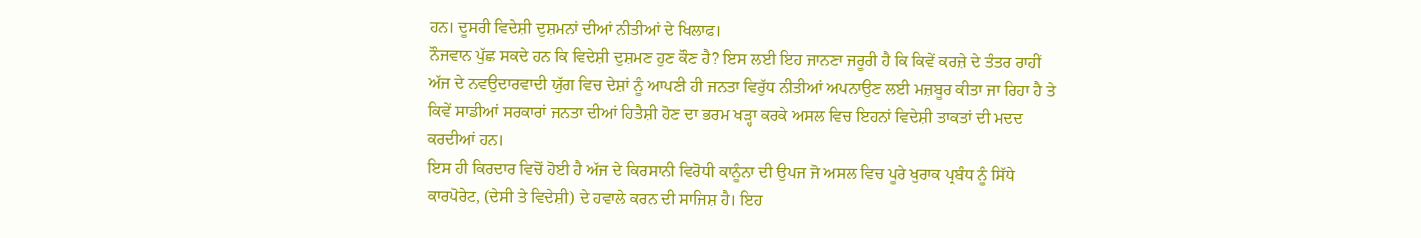ਹਨ। ਦੂਸਰੀ ਵਿਦੇਸ਼ੀ ਦੁਸ਼ਮਨਾਂ ਦੀਆਂ ਨੀਤੀਆਂ ਦੇ ਖਿਲਾਫ।
ਨੌਜਵਾਨ ਪੁੱਛ ਸਕਦੇ ਹਨ ਕਿ ਵਿਦੇਸ਼ੀ ਦੁਸ਼ਮਣ ਹੁਣ ਕੌਣ ਹੈ? ਇਸ ਲਈ ਇਹ ਜਾਨਣਾ ਜਰੂਰੀ ਹੈ ਕਿ ਕਿਵੇਂ ਕਰਜ਼ੇ ਦੇ ਤੰਤਰ ਰਾਹੀਂ ਅੱਜ ਦੇ ਨਵਉਦਾਰਵਾਦੀ ਯੁੱਗ ਵਿਚ ਦੇਸ਼ਾਂ ਨੂੰ ਆਪਣੀ ਹੀ ਜਨਤਾ ਵਿਰੁੱਧ ਨੀਤੀਆਂ ਅਪਨਾਉਣ ਲਈ ਮਜ਼ਬੂਰ ਕੀਤਾ ਜਾ ਰਿਹਾ ਹੈ ਤੇ ਕਿਵੇਂ ਸਾਡੀਆਂ ਸਰਕਾਰਾਂ ਜਨਤਾ ਦੀਆਂ ਹਿਤੈਸ਼ੀ ਹੋਣ ਦਾ ਭਰਮ ਖੜ੍ਹਾ ਕਰਕੇ ਅਸਲ ਵਿਚ ਇਹਨਾਂ ਵਿਦੇਸ਼ੀ ਤਾਕਤਾਂ ਦੀ ਮਦਦ ਕਰਦੀਆਂ ਹਨ।
ਇਸ ਹੀ ਕਿਰਦਾਰ ਵਿਚੋਂ ਹੋਈ ਹੈ ਅੱਜ ਦੇ ਕਿਰਸਾਨੀ ਵਿਰੋਧੀ ਕਾਨੂੰਨਾ ਦੀ ਉਪਜ ਜੋ ਅਸਲ ਵਿਚ ਪੂਰੇ ਖੁਰਾਕ ਪ੍ਰਬੰਧ ਨੂੰ ਸਿੱਧੇ ਕਾਰਪੋਰੇਟ, (ਦੇਸੀ ਤੇ ਵਿਦੇਸ਼ੀ) ਦੇ ਹਵਾਲੇ ਕਰਨ ਦੀ ਸਾਜਿਸ਼ ਹੈ। ਇਹ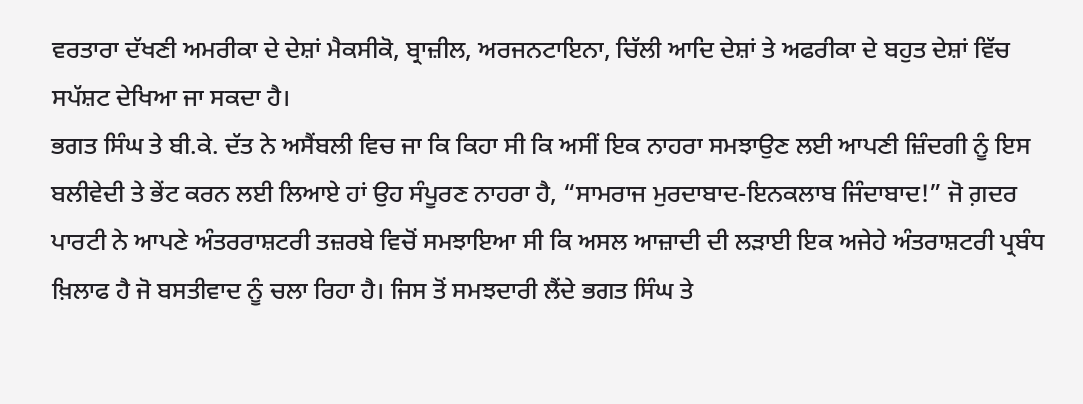ਵਰਤਾਰਾ ਦੱਖਣੀ ਅਮਰੀਕਾ ਦੇ ਦੇਸ਼ਾਂ ਮੈਕਸੀਕੋ, ਬ੍ਰਾਜ਼ੀਲ, ਅਰਜਨਟਾਇਨਾ, ਚਿੱਲੀ ਆਦਿ ਦੇਸ਼ਾਂ ਤੇ ਅਫਰੀਕਾ ਦੇ ਬਹੁਤ ਦੇਸ਼ਾਂ ਵਿੱਚ ਸਪੱਸ਼ਟ ਦੇਖਿਆ ਜਾ ਸਕਦਾ ਹੈ।
ਭਗਤ ਸਿੰਘ ਤੇ ਬੀ.ਕੇ. ਦੱਤ ਨੇ ਅਸੈਂਬਲੀ ਵਿਚ ਜਾ ਕਿ ਕਿਹਾ ਸੀ ਕਿ ਅਸੀਂ ਇਕ ਨਾਹਰਾ ਸਮਝਾਉਣ ਲਈ ਆਪਣੀ ਜ਼ਿੰਦਗੀ ਨੂੰ ਇਸ ਬਲੀਵੇਦੀ ਤੇ ਭੇਂਟ ਕਰਨ ਲਈ ਲਿਆਏ ਹਾਂ ਉਹ ਸੰਪੂਰਣ ਨਾਹਰਾ ਹੈ, “ਸਾਮਰਾਜ ਮੁਰਦਾਬਾਦ-ਇਨਕਲਾਬ ਜਿੰਦਾਬਾਦ!” ਜੋ ਗ਼ਦਰ ਪਾਰਟੀ ਨੇ ਆਪਣੇ ਅੰਤਰਰਾਸ਼ਟਰੀ ਤਜ਼ਰਬੇ ਵਿਚੋਂ ਸਮਝਾਇਆ ਸੀ ਕਿ ਅਸਲ ਆਜ਼ਾਦੀ ਦੀ ਲੜਾਈ ਇਕ ਅਜੇਹੇ ਅੰਤਰਾਸ਼ਟਰੀ ਪ੍ਰਬੰਧ ਖ਼ਿਲਾਫ ਹੈ ਜੋ ਬਸਤੀਵਾਦ ਨੂੰ ਚਲਾ ਰਿਹਾ ਹੈ। ਜਿਸ ਤੋਂ ਸਮਝਦਾਰੀ ਲੈਂਦੇ ਭਗਤ ਸਿੰਘ ਤੇ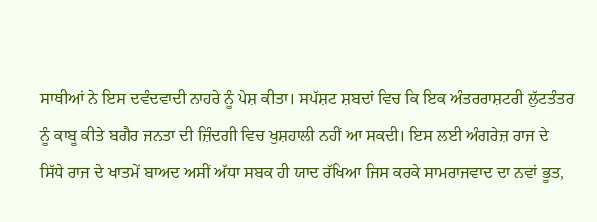ਸਾਥੀਆਂ ਨੇ ਇਸ ਦਵੰਦਵਾਦੀ ਨਾਹਰੇ ਨੂੰ ਪੇਸ਼ ਕੀਤਾ। ਸਪੱਸ਼ਟ ਸ਼ਬਦਾਂ ਵਿਚ ਕਿ ਇਕ ਅੰਤਰਰਾਸ਼ਟਰੀ ਲੁੱਟਤੰਤਰ ਨੂੰ ਕਾਬੂ ਕੀਤੇ ਬਗੈਰ ਜਨਤਾ ਦੀ ਜ਼ਿੰਦਗੀ ਵਿਚ ਖੁਸ਼ਹਾਲੀ ਨਹੀਂ ਆ ਸਕਦੀ। ਇਸ ਲਈ ਅੰਗਰੇਜ਼ ਰਾਜ ਦੇ ਸਿੱਧੇ ਰਾਜ ਦੇ ਖਾਤਮੇਂ ਬਾਅਦ ਅਸੀਂ ਅੱਧਾ ਸਬਕ ਹੀ ਯਾਦ ਰੱਖਿਆ ਜਿਸ ਕਰਕੇ ਸਾਮਰਾਜਵਾਦ ਦਾ ਨਵਾਂ ਭੂਤ,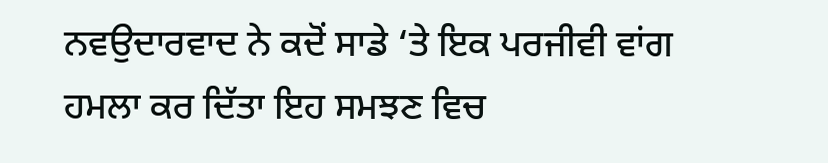ਨਵਉਦਾਰਵਾਦ ਨੇ ਕਦੋਂ ਸਾਡੇ ‘ਤੇ ਇਕ ਪਰਜੀਵੀ ਵਾਂਗ ਹਮਲਾ ਕਰ ਦਿੱਤਾ ਇਹ ਸਮਝਣ ਵਿਚ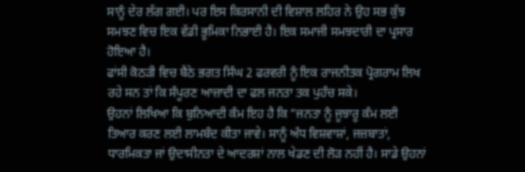ਸਾਨੂੰ ਦੇਰ ਲੱਗ ਗਈ। ਪਰ ਇਸ ਕਿਰਸਾਨੀ ਦੀ ਵਿਸ਼ਾਲ ਲਹਿਰ ਨੇ ਉਹ ਸਭ ਕੁੱਝ ਸਮਝਣ ਵਿਚ ਇਕ ਵੱਡੀ ਭੂਮਿਕਾ ਨਿਭਾਈ ਹੈ। ਇਕ ਸਮਾਜੀ ਸਮਝਦਾਰੀ ਦਾ ਪ੍ਰਸਾਰ ਹੋਇਆ ਹੈ।
ਫਾਂਸੀ ਕੋਠੜੀ ਵਿਚ ਬੈਠੇ ਭਗਤ ਸਿੰਘ 2 ਫਰਵਰੀ ਨੂੰ ਇਕ ਰਾਜਨੀਤਕ ਪ੍ਰੋਗਰਾਮ ਲਿਖ ਰਹੇ ਸਨ ਤਾਂ ਕਿ ਸੰਪੂਰਣ ਆਜ਼ਾਦੀ ਦਾ ਫਲ ਜਨਤਾ ਤਕ ਪੁਹੰਚ ਸਕੇ।
ਉਹਨਾਂ ਲਿਖਿਆ ਕਿ ਬੁਨਿਆਦੀ ਕੰਮ ਇਹ ਹੈ ਕਿ ”ਜਨਤਾ ਨੂੰ ਜੂਝਾਰੂ ਕੰਮ ਲਈ ਤਿਆਰ ਕਰਣ ਲਈ ਲਾਮਬੰਦ ਕੀਤਾ ਜਾਵੇ। ਸਾਨੂੰ ਅੰਧ ਵਿਸ਼ਵਾਸ਼ਾਂ, ਜਜ਼ਬਾਤਾਂ, ਧਾਰਮਿਕਤਾ ਜਾਂ ਉਦਾਸੀਨਤਾ ਦੇ ਆਦਰਸ਼ਾਂ ਨਾਲ ਖੇਡਣ ਦੀ ਲੋੜ ਨਹੀਂ ਹੈ। ਸਾਡੇ ਉਹਨਾਂ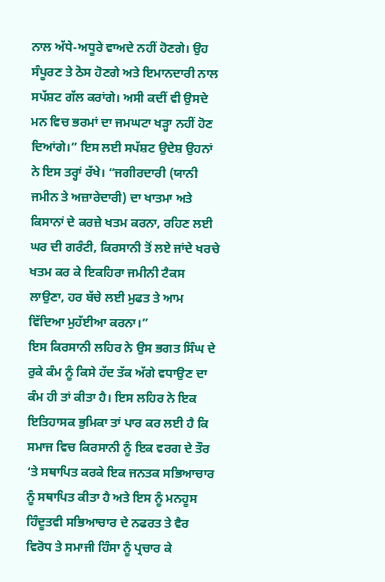ਨਾਲ ਅੱਧੇ-ਅਧੂਰੇ ਵਾਅਦੇ ਨਹੀਂ ਹੋਣਗੇ। ਉਹ ਸੰਪੂਰਣ ਤੇ ਠੋਸ ਹੋਣਗੇ ਅਤੇ ਇਮਾਨਦਾਰੀ ਨਾਲ ਸਪੱਸ਼ਟ ਗੱਲ ਕਰਾਂਗੇ। ਅਸੀ ਕਦੀਂ ਵੀ ਉਸਦੇ ਮਨ ਵਿਚ ਭਰਮਾਂ ਦਾ ਜਮਘਟਾ ਖੜ੍ਹਾ ਨਹੀਂ ਹੋਣ ਦਿਆਂਗੇ।” ਇਸ ਲਈ ਸਪੱਸ਼ਟ ਉਦੇਸ਼ ਉਹਨਾਂ ਨੇ ਇਸ ਤਰ੍ਹਾਂ ਰੱਖੇ। “ਜਗੀਰਦਾਰੀ (ਯਾਨੀ ਜਮੀਨ ਤੇ ਅਜ਼ਾਰੇਦਾਰੀ) ਦਾ ਖਾਤਮਾ ਅਤੇ ਕਿਸਾਨਾਂ ਦੇ ਕਰਜ਼ੇ ਖਤਮ ਕਰਨਾ, ਰਹਿਣ ਲਈ ਘਰ ਦੀ ਗਰੰਟੀ, ਕਿਰਸਾਨੀ ਤੋਂ ਲਏ ਜਾਂਦੇ ਖਰਚੇ ਖਤਮ ਕਰ ਕੇ ਇਕਹਿਰਾ ਜਮੀਨੀ ਟੈਕਸ ਲਾਉਣਾ, ਹਰ ਬੱਚੇ ਲਈ ਮੁਫਤ ਤੇ ਆਮ ਵਿੱਦਿਆ ਮੁਹੱਈਆ ਕਰਨਾ।”
ਇਸ ਕਿਰਸਾਨੀ ਲਹਿਰ ਨੇ ਉਸ ਭਗਤ ਸਿੰਘ ਦੇ ਰੁਕੇ ਕੰਮ ਨੂੰ ਕਿਸੇ ਹੱਦ ਤੱਕ ਅੱਗੇ ਵਧਾਉਣ ਦਾ ਕੰਮ ਹੀ ਤਾਂ ਕੀਤਾ ਹੈ। ਇਸ ਲਹਿਰ ਨੇ ਇਕ ਇਤਿਹਾਸਕ ਭੁਮਿਕਾ ਤਾਂ ਪਾਰ ਕਰ ਲਈ ਹੈ ਕਿ ਸਮਾਜ ਵਿਚ ਕਿਰਸਾਨੀ ਨੂੰ ਇਕ ਵਰਗ ਦੇ ਤੌਰ ‘ਤੇ ਸਥਾਪਿਤ ਕਰਕੇ ਇਕ ਜਨਤਕ ਸਭਿਆਚਾਰ ਨੂੰ ਸਥਾਪਿਤ ਕੀਤਾ ਹੈ ਅਤੇ ਇਸ ਨੂੰ ਮਨਹੂਸ ਹਿੰਦੂਤਵੀ ਸਭਿਆਚਾਰ ਦੇ ਨਫਰਤ ਤੇ ਵੈਰ ਵਿਰੋਧ ਤੇ ਸਮਾਜੀ ਹਿੰਸਾ ਨੂੰ ਪ੍ਰਚਾਰ ਕੇ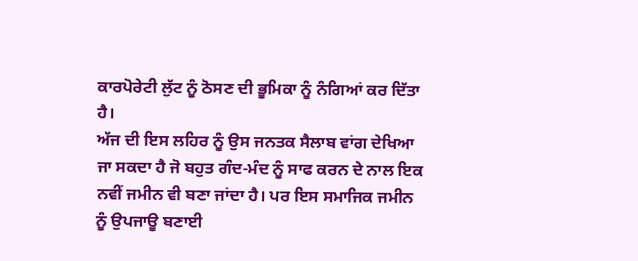ਕਾਰਪੋਰੇਟੀ ਲੁੱਟ ਨੂੰ ਠੋਸਣ ਦੀ ਭੂਮਿਕਾ ਨੂੰ ਨੰਗਿਆਂ ਕਰ ਦਿੱਤਾ ਹੈ।
ਅੱਜ ਦੀ ਇਸ ਲਹਿਰ ਨੂੰ ਉਸ ਜਨਤਕ ਸੈਲਾਬ ਵਾਂਗ ਦੇਖਿਆ ਜਾ ਸਕਦਾ ਹੈ ਜੋ ਬਹੁਤ ਗੰਦ-ਮੰਦ ਨੂੰ ਸਾਫ ਕਰਨ ਦੇ ਨਾਲ ਇਕ ਨਵੀਂ ਜਮੀਨ ਵੀ ਬਣਾ ਜਾਂਦਾ ਹੈ। ਪਰ ਇਸ ਸਮਾਜਿਕ ਜਮੀਨ ਨੂੰ ਉਪਜਾਊ ਬਣਾਈ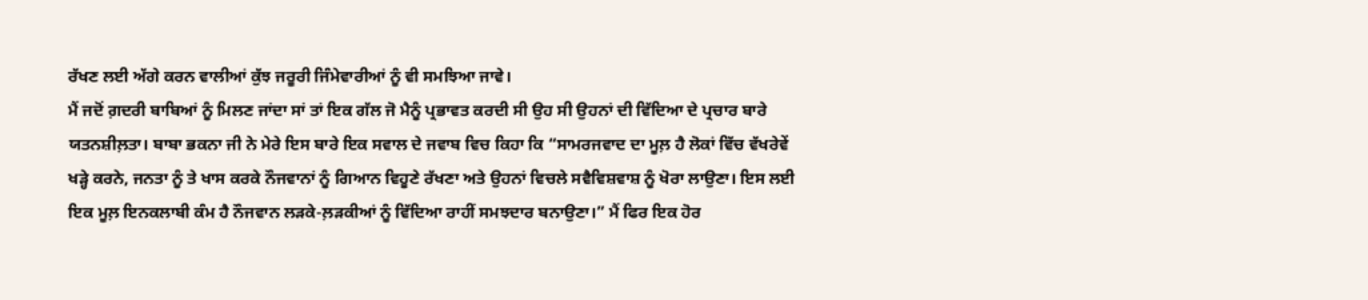ਰੱਖਣ ਲਈ ਅੱਗੇ ਕਰਨ ਵਾਲੀਆਂ ਕੁੱਝ ਜਰੂਰੀ ਜਿੰਮੇਵਾਰੀਆਂ ਨੂੰ ਵੀ ਸਮਝਿਆ ਜਾਵੇ।
ਮੈਂ ਜਦੋਂ ਗ਼ਦਰੀ ਬਾਬਿਆਂ ਨੂੰ ਮਿਲਣ ਜਾਂਦਾ ਸਾਂ ਤਾਂ ਇਕ ਗੱਲ ਜੋ ਮੈਨੂੰ ਪ੍ਰਭਾਵਤ ਕਰਦੀ ਸੀ ਉਹ ਸੀ ਉਹਨਾਂ ਦੀ ਵਿੱਦਿਆ ਦੇ ਪ੍ਰਚਾਰ ਬਾਰੇ ਯਤਨਸ਼ੀਲ਼ਤਾ। ਬਾਬਾ ਭਕਨਾ ਜੀ ਨੇ ਮੇਰੇ ਇਸ ਬਾਰੇ ਇਕ ਸਵਾਲ ਦੇ ਜਵਾਬ ਵਿਚ ਕਿਹਾ ਕਿ “ਸਾਮਰਜਵਾਦ ਦਾ ਮੂਲ਼ ਹੈ ਲੋਕਾਂ ਵਿੱਚ ਵੱਖਰੇਵੇਂ ਖੜ੍ਹੇ ਕਰਨੇ, ਜਨਤਾ ਨੂੰ ਤੇ ਖਾਸ ਕਰਕੇ ਨੌਜਵਾਨਾਂ ਨੂੰ ਗਿਆਨ ਵਿਹੂਣੇ ਰੱਖਣਾ ਅਤੇ ਉਹਨਾਂ ਵਿਚਲੇ ਸਵੈਵਿਸ਼ਵਾਸ਼ ਨੂੰ ਖੋਰਾ ਲਾਉਣਾ। ਇਸ ਲਈ ਇਕ ਮੂਲ਼ ਇਨਕਲਾਬੀ ਕੰਮ ਹੈ ਨੌਜਵਾਨ ਲੜਕੇ-ਲ਼ੜਕੀਆਂ ਨੂੰ ਵਿੱਦਿਆ ਰਾਹੀਂ ਸਮਝਦਾਰ ਬਨਾਉਣਾ।” ਮੈਂ ਫਿਰ ਇਕ ਹੋਰ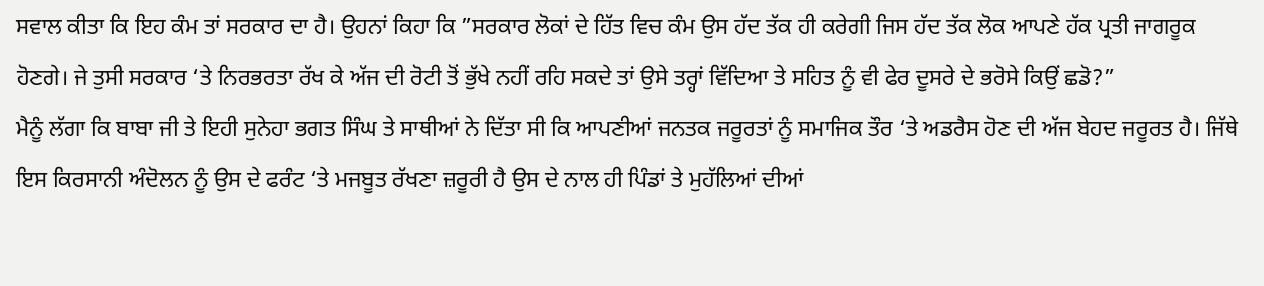ਸਵਾਲ ਕੀਤਾ ਕਿ ਇਹ ਕੰਮ ਤਾਂ ਸਰਕਾਰ ਦਾ ਹੈ। ਉਹਨਾਂ ਕਿਹਾ ਕਿ ”ਸਰਕਾਰ ਲੋਕਾਂ ਦੇ ਹਿੱਤ ਵਿਚ ਕੰਮ ਉਸ ਹੱਦ ਤੱਕ ਹੀ ਕਰੇਗੀ ਜਿਸ ਹੱਦ ਤੱਕ ਲੋਕ ਆਪਣੇ ਹੱਕ ਪ੍ਰਤੀ ਜਾਗਰੂਕ ਹੋਣਗੇ। ਜੇ ਤੁਸੀ ਸਰਕਾਰ ‘ਤੇ ਨਿਰਭਰਤਾ ਰੱਖ ਕੇ ਅੱਜ ਦੀ ਰੋਟੀ ਤੋਂ ਭੁੱਖੇ ਨਹੀਂ ਰਹਿ ਸਕਦੇ ਤਾਂ ਉਸੇ ਤਰ੍ਹਾਂ ਵਿੱਦਿਆ ਤੇ ਸਹਿਤ ਨੂੰ ਵੀ ਫੇਰ ਦੂਸਰੇ ਦੇ ਭਰੋਸੇ ਕਿਉਂ ਛਡੋ?”
ਮੈਨੂੰ ਲੱਗਾ ਕਿ ਬਾਬਾ ਜੀ ਤੇ ਇਹੀ ਸੁਨੇਹਾ ਭਗਤ ਸਿੰਘ ਤੇ ਸਾਥੀਆਂ ਨੇ ਦਿੱਤਾ ਸੀ ਕਿ ਆਪਣੀਆਂ ਜਨਤਕ ਜਰੂਰਤਾਂ ਨੂੰ ਸਮਾਜਿਕ ਤੌਰ ‘ਤੇ ਅਡਰੈਸ ਹੋਣ ਦੀ ਅੱਜ ਬੇਹਦ ਜਰੂਰਤ ਹੈ। ਜਿੱਥੇ ਇਸ ਕਿਰਸਾਨੀ ਅੰਦੋਲਨ ਨੂੰ ਉਸ ਦੇ ਫਰੰਟ ‘ਤੇ ਮਜਬੂਤ ਰੱਖਣਾ ਜ਼ਰੂਰੀ ਹੈ ਉਸ ਦੇ ਨਾਲ ਹੀ ਪਿੰਡਾਂ ਤੇ ਮੁਹੱਲਿਆਂ ਦੀਆਂ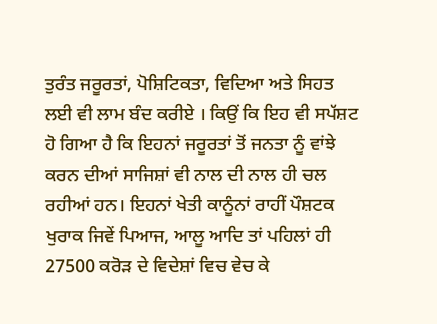ਤੁਰੰਤ ਜਰੂਰਤਾਂ, ਪੋਸ਼ਿਟਿਕਤਾ, ਵਿਦਿਆ ਅਤੇ ਸਿਹਤ ਲਈ ਵੀ ਲਾਮ ਬੰਦ ਕਰੀਏ । ਕਿਉਂ ਕਿ ਇਹ ਵੀ ਸਪੱਸ਼ਟ ਹੋ ਗਿਆ ਹੈ ਕਿ ਇਹਨਾਂ ਜਰੂਰਤਾਂ ਤੋਂ ਜਨਤਾ ਨੂੰ ਵਾਂਝੇ ਕਰਨ ਦੀਆਂ ਸਾਜਿਸ਼ਾਂ ਵੀ ਨਾਲ ਦੀ ਨਾਲ ਹੀ ਚਲ ਰਹੀਆਂ ਹਨ। ਇਹਨਾਂ ਖੇਤੀ ਕਾਨੂੰਨਾਂ ਰਾਹੀਂ ਪੌਸ਼ਟਕ ਖੁਰਾਕ ਜਿਵੇਂ ਪਿਆਜ, ਆਲੂ ਆਦਿ ਤਾਂ ਪਹਿਲਾਂ ਹੀ 27500 ਕਰੋੜ ਦੇ ਵਿਦੇਸ਼ਾਂ ਵਿਚ ਵੇਚ ਕੇ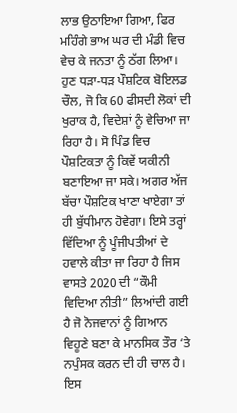ਲਾਭ ਉਠਾਇਆ ਗਿਆ, ਫਿਰ ਮਹਿੰਗੇ ਭਾਅ ਘਰ ਦੀ ਮੰਡੀ ਵਿਚ ਵੇਚ ਕੇ ਜਨਤਾ ਨੂੰ ਠੱਗ ਲਿਆ। ਹੁਣ ਧੜਾ-ਧੜ ਪੌਸ਼ਟਿਕ ਬੋਇਲਡ ਚੌਲ, ਜੋ ਕਿ 60 ਫੀਸਦੀ ਲੋਕਾਂ ਦੀ ਖੁਰਾਕ ਹੈ, ਵਿਦੇਸ਼ਾਂ ਨੂੰ ਵੇਚਿਆ ਜਾ ਰਿਹਾ ਹੈ। ਸੋ ਪਿੰਡ ਵਿਚ ਪੌਸ਼ਟਿਕਤਾ ਨੂੰ ਕਿਵੇਂ ਯਕੀਨੀ ਬਣਾਇਆ ਜਾ ਸਕੇ। ਅਗਰ ਅੱਜ ਬੱਚਾ ਪੌਸ਼ਟਿਕ ਖਾਣਾ ਖਾਏਗਾ ਤਾਂ ਹੀ ਬੁੱਧੀਮਾਨ ਹੋਵੇਗਾ। ਇਸੇ ਤਰ੍ਹਾਂ ਵਿੱਦਿਆ ਨੂੰ ਪੂੰਜੀਪਤੀਆਂ ਦੇ ਹਵਾਲੇ ਕੀਤਾ ਜਾ ਰਿਹਾ ਹੈ ਜਿਸ ਵਾਸਤੇ 2020 ਦੀ “ਕੌਮੀ ਵਿਦਿਆ ਨੀਤੀ” ਲਿਆਂਦੀ ਗਈ ਹੈ ਜੋ ਨੋਜਵਾਨਾਂ ਨੂੰ ਗਿਆਨ ਵਿਹੂਣੇ ਬਣਾ ਕੇ ਮਾਨਸਿਕ ਤੌਰ ‘ਤੇ ਨਪੁੰਸਕ ਕਰਨ ਦੀ ਹੀ ਚਾਲ ਹੈ। ਇਸ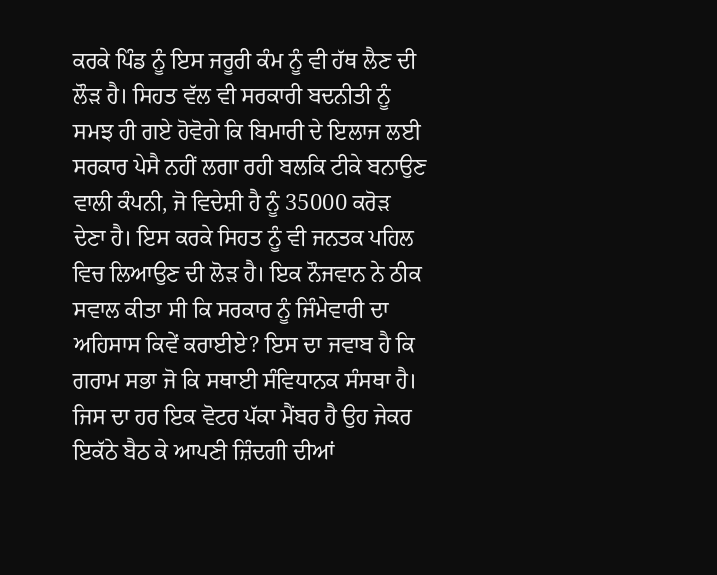ਕਰਕੇ ਪਿੰਡ ਨੂੰ ਇਸ ਜਰੂਰੀ ਕੰਮ ਨੂੰ ਵੀ ਹੱਥ ਲੈਣ ਦੀ ਲੌੜ ਹੈ। ਸਿਹਤ ਵੱਲ ਵੀ ਸਰਕਾਰੀ ਬਦਨੀਤੀ ਨੂੰ ਸਮਝ ਹੀ ਗਏ ਹੋਵੋਗੇ ਕਿ ਬਿਮਾਰੀ ਦੇ ਇਲਾਜ ਲਈ ਸਰਕਾਰ ਪੇਸੈ ਨਹੀਂ ਲਗਾ ਰਹੀ ਬਲਕਿ ਟੀਕੇ ਬਨਾਉਣ ਵਾਲੀ ਕੰਪਨੀ, ਜੋ ਵਿਦੇਸ਼ੀ ਹੈ ਨੂੰ 35000 ਕਰੋੜ ਦੇਣਾ ਹੈ। ਇਸ ਕਰਕੇ ਸਿਹਤ ਨੂੰ ਵੀ ਜਨਤਕ ਪਹਿਲ ਵਿਚ ਲਿਆਉਣ ਦੀ ਲੋੜ ਹੈ। ਇਕ ਨੌਜਵਾਨ ਨੇ ਠੀਕ ਸਵਾਲ ਕੀਤਾ ਸੀ ਕਿ ਸਰਕਾਰ ਨੂੰ ਜਿੰਮੇਵਾਰੀ ਦਾ ਅਹਿਸਾਸ ਕਿਵੇਂ ਕਰਾਈਏ? ਇਸ ਦਾ ਜਵਾਬ ਹੈ ਕਿ ਗਰਾਮ ਸਭਾ ਜੋ ਕਿ ਸਥਾਈ ਸੰਵਿਧਾਨਕ ਸੰਸਥਾ ਹੈ। ਜਿਸ ਦਾ ਹਰ ਇਕ ਵੋਟਰ ਪੱਕਾ ਮੈਂਬਰ ਹੈ ਉਹ ਜੇਕਰ ਇਕੱਠੇ ਬੈਠ ਕੇ ਆਪਣੀ ਜ਼ਿੰਦਗੀ ਦੀਆਂ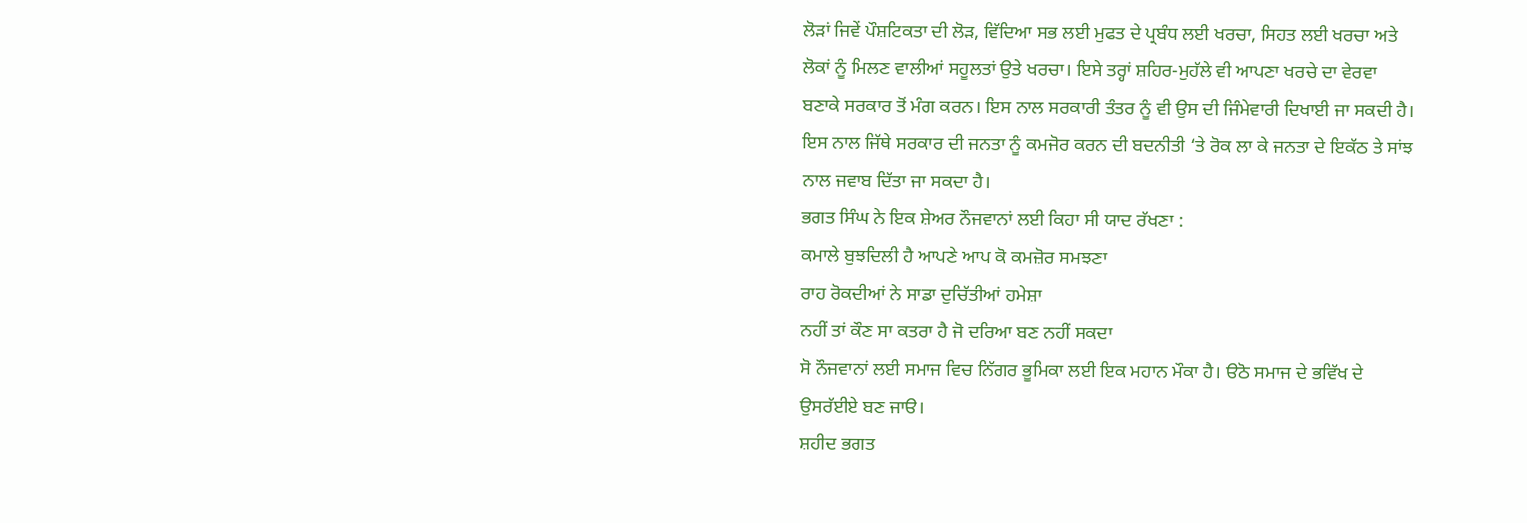ਲੋੜਾਂ ਜਿਵੇਂ ਪੌਸ਼ਟਿਕਤਾ ਦੀ ਲੋੜ, ਵਿੱਦਿਆ ਸਭ ਲਈ ਮੁਫਤ ਦੇ ਪ੍ਰਬੰਧ ਲਈ ਖਰਚਾ, ਸਿਹਤ ਲਈ ਖਰਚਾ ਅਤੇ ਲੋਕਾਂ ਨੂੰ ਮਿਲਣ ਵਾਲੀਆਂ ਸਹੂਲਤਾਂ ਉਤੇ ਖਰਚਾ। ਇਸੇ ਤਰ੍ਹਾਂ ਸ਼ਹਿਰ-ਮੁਹੱਲੇ ਵੀ ਆਪਣਾ ਖਰਚੇ ਦਾ ਵੇਰਵਾ ਬਣਾਕੇ ਸਰਕਾਰ ਤੋਂ ਮੰਗ ਕਰਨ। ਇਸ ਨਾਲ ਸਰਕਾਰੀ ਤੰਤਰ ਨੂੰ ਵੀ ਉਸ ਦੀ ਜਿੰਮੇਵਾਰੀ ਦਿਖਾਈ ਜਾ ਸਕਦੀ ਹੈ।
ਇਸ ਨਾਲ ਜਿੱਥੇ ਸਰਕਾਰ ਦੀ ਜਨਤਾ ਨੂੰ ਕਮਜੋਰ ਕਰਨ ਦੀ ਬਦਨੀਤੀ ‘ਤੇ ਰੋਕ ਲਾ ਕੇ ਜਨਤਾ ਦੇ ਇਕੱਠ ਤੇ ਸਾਂਝ ਨਾਲ ਜਵਾਬ ਦਿੱਤਾ ਜਾ ਸਕਦਾ ਹੈ।
ਭਗਤ ਸਿੰਘ ਨੇ ਇਕ ਸ਼ੇਅਰ ਨੌਜਵਾਨਾਂ ਲਈ ਕਿਹਾ ਸੀ ਯਾਦ ਰੱਖਣਾ :
ਕਮਾਲੇ ਬੁਝਦਿਲੀ ਹੈ ਆਪਣੇ ਆਪ ਕੋ ਕਮਜ਼ੋਰ ਸਮਝਣਾ
ਰਾਹ ਰੋਕਦੀਆਂ ਨੇ ਸਾਡਾ ਦੁਚਿੱਤੀਆਂ ਹਮੇਸ਼ਾ
ਨਹੀਂ ਤਾਂ ਕੌਣ ਸਾ ਕਤਰਾ ਹੈ ਜੋ ਦਰਿਆ ਬਣ ਨਹੀਂ ਸਕਦਾ
ਸੋ ਨੌਜਵਾਨਾਂ ਲਈ ਸਮਾਜ ਵਿਚ ਨਿੱਗਰ ਭੂਮਿਕਾ ਲਈ ਇਕ ਮਹਾਨ ਮੌਕਾ ਹੈ। ੳਠੋ ਸਮਾਜ ਦੇ ਭਵਿੱਖ ਦੇ ਉਸਰੱਈਏ ਬਣ ਜਾੳ।
ਸ਼ਹੀਦ ਭਗਤ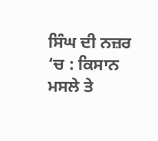ਸਿੰਘ ਦੀ ਨਜ਼ਰ ‘ਚ : ਕਿਸਾਨ ਮਸਲੇ ਤੇ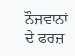ਨੌਜਵਾਨਾਂ ਦੇ ਫਰਜ਼